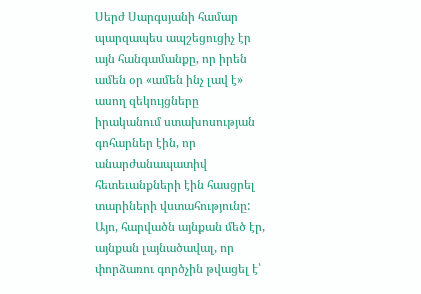Սերժ Սարգսյանի համար պարզապես ապշեցուցիչ էր այն հանգամանքը, որ իրեն ամեն օր «ամեն ինչ լավ է» ասող զեկույցները իրականում ստախոսության գոհարներ էին, որ անարժանապատիվ հետեւանքների էին հասցրել տարիների վստահությունը: Այո, հարվածն այնքան մեծ էր, այնքան լայնածավալ, որ փորձառու գործչին թվացել է՝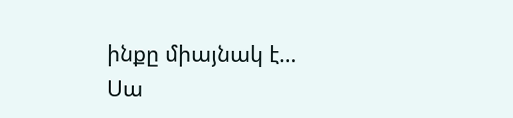ինքը միայնակ է…
Սա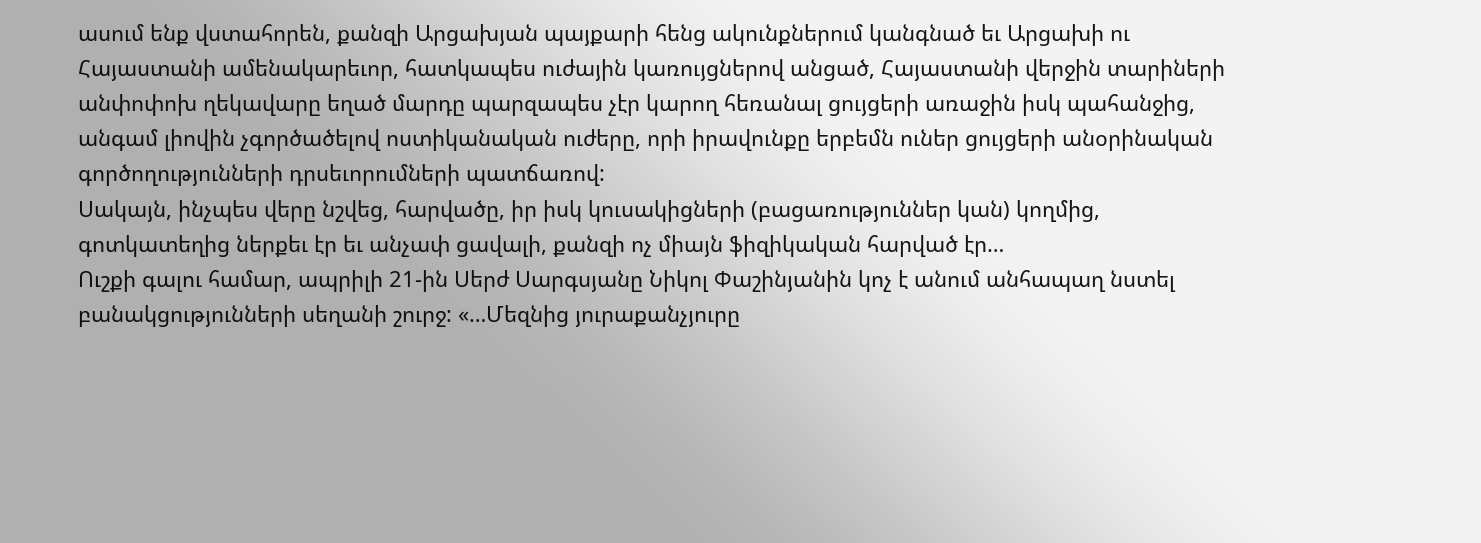ասում ենք վստահորեն, քանզի Արցախյան պայքարի հենց ակունքներում կանգնած եւ Արցախի ու Հայաստանի ամենակարեւոր, հատկապես ուժային կառույցներով անցած, Հայաստանի վերջին տարիների անփոփոխ ղեկավարը եղած մարդը պարզապես չէր կարող հեռանալ ցույցերի առաջին իսկ պահանջից, անգամ լիովին չգործածելով ոստիկանական ուժերը, որի իրավունքը երբեմն ուներ ցույցերի անօրինական գործողությունների դրսեւորումների պատճառով:
Սակայն, ինչպես վերը նշվեց, հարվածը, իր իսկ կուսակիցների (բացառություններ կան) կողմից, գոտկատեղից ներքեւ էր եւ անչափ ցավալի, քանզի ոչ միայն ֆիզիկական հարված էր…
Ուշքի գալու համար, ապրիլի 21-ին Սերժ Սարգսյանը Նիկոլ Փաշինյանին կոչ է անում անհապաղ նստել բանակցությունների սեղանի շուրջ: «…Մեզնից յուրաքանչյուրը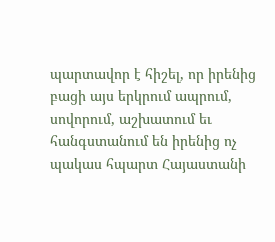պարտավոր է հիշել, որ իրենից բացի այս երկրում ապրում, սովորում, աշխատում եւ հանգստանում են իրենից ոչ պակաս հպարտ Հայաստանի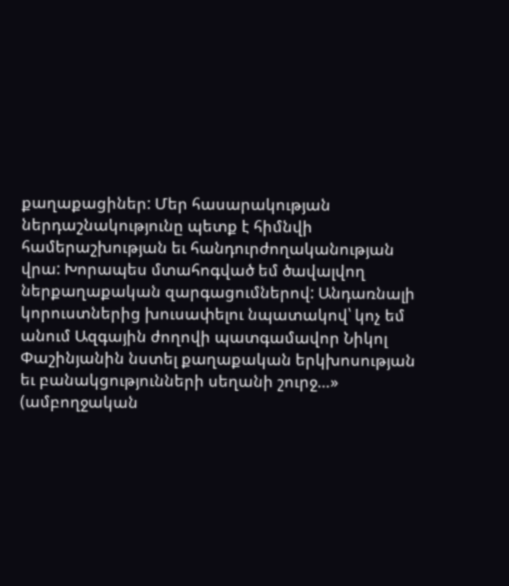քաղաքացիներ: Մեր հասարակության ներդաշնակությունը պետք է հիմնվի համերաշխության եւ հանդուրժողականության վրա: Խորապես մտահոգված եմ ծավալվող ներքաղաքական զարգացումներով: Անդառնալի կորուստներից խուսափելու նպատակով՝ կոչ եմ անում Ազգային ժողովի պատգամավոր Նիկոլ Փաշինյանին նստել քաղաքական երկխոսության եւ բանակցությունների սեղանի շուրջ…» (ամբողջական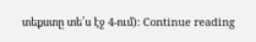տեքստը տե՛ս էջ 4-ում): Continue reading